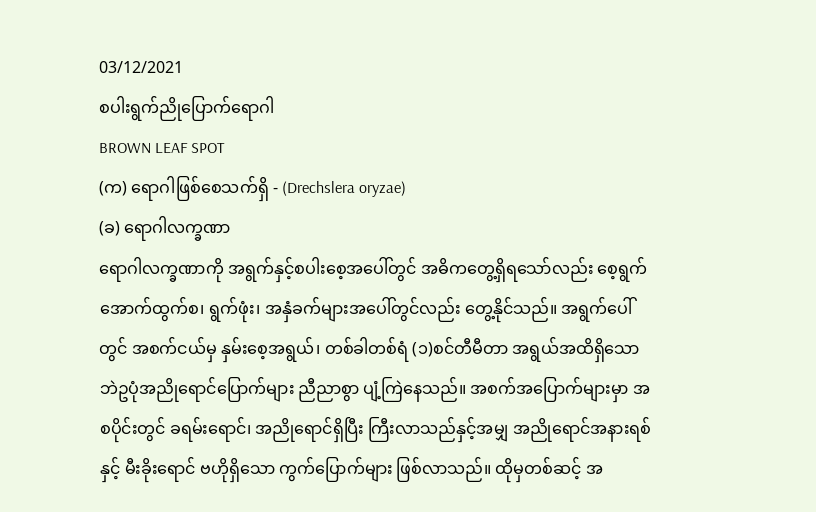03/12/2021
စပါးရွက်ညိုပြောက်ရောဂါ
BROWN LEAF SPOT
(က) ရောဂါဖြစ်စေသက်ရှိ - (Drechslera oryzae)
(ခ) ရောဂါလက္ခဏာ
ရောဂါလက္ခဏာကို အရွက်နှင့်စပါးစေ့အပေါ်တွင် အဓိကတွေ့ရှိရသော်လည်း စေ့ရွက်အောက်ထွက်စ၊ ရွက်ဖုံး၊ အနှံခက်များအပေါ်တွင်လည်း တွေ့နိုင်သည်။ အရွက်ပေါ်တွင် အစက်ငယ်မှ နှမ်းစေ့အရွယ်၊ တစ်ခါတစ်ရံ (၁)စင်တီမီတာ အရွယ်အထိရှိသော ဘဲဥပုံအညိုရောင်ပြောက်များ ညီညာစွာ ပျံ့ကြဲနေသည်။ အစက်အပြောက်များမှာ အစပိုင်းတွင် ခရမ်းရောင်၊ အညိုရောင်ရှိပြီး ကြီးလာသည်နှင့်အမျှ အညိုရောင်အနားရစ်နှင့် မီးခိုးရောင် ဗဟိုရှိသော ကွက်ပြောက်များ ဖြစ်လာသည်။ ထိုမှတစ်ဆင့် အ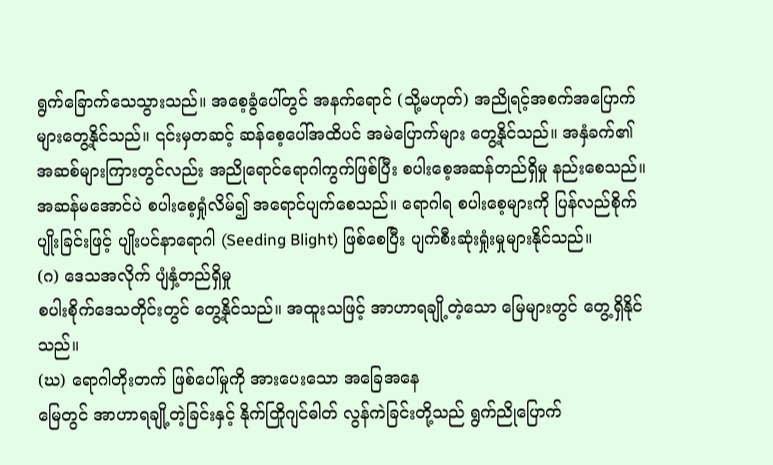ရွက်ခြောက်သေသွားသည်။ အစေ့ခွံပေါ်တွင် အနက်ရောင် (သို့မဟုတ်) အညိုရင့်အစက်အပြောက်များတွေ့နိုင်သည်။ ၎င်းမှတဆင့် ဆန်စေ့ပေါ်အထိပင် အမဲပြောက်များ တွေ့နိုင်သည်။ အနှံခက်၏ အဆစ်များကြားတွင်လည်း အညိုရောင်ရောဂါကွက်ဖြစ်ပြီး စပါးစေ့အဆန်တည်ရှိမှု နည်းစေသည်။ အဆန်မအောင်ပဲ စပါးစေ့ရှုံလိမ်၍ အရောင်ပျက်စေသည်။ ရောဂါရ စပါးစေ့များကို ပြန်လည်စိုက်ပျိုးခြင်းဖြင့် ပျိုးပင်နာရောဂါ (Seeding Blight) ဖြစ်စေပြီး ပျက်စီးဆုံးရှုံးမှုများနိုင်သည်။
(ဂ) ဒေသအလိုက် ပျံနှံ့တည်ရှိမှု
စပါးစိုက်ဒေသတိုင်းတွင် တွေ့နိုင်သည်။ အထူးသဖြင့် အာဟာရချို့တဲ့သော မြေများတွင် တွေ့ရှိနိုင်သည်။
(ဃ) ရောဂါတိုးတက် ဖြစ်ပေါ်မှုကို အားပေးသော အခြေအနေ
မြေတွင် အာဟာရချို့တဲ့ခြင်းနှင့် နိုက်တြိုဂျင်ဓါတ် လွန်ကဲခြင်းတို့သည် ရွက်ညိုပြောက်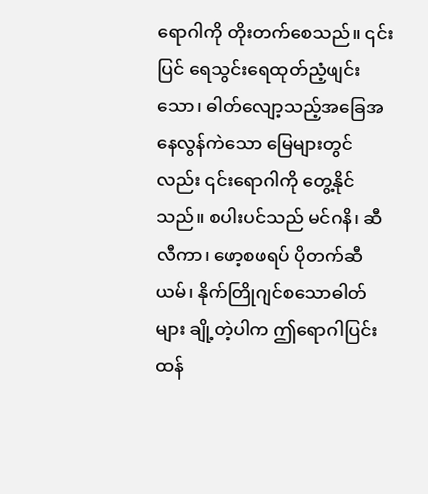ရောဂါကို တိုးတက်စေသည်။ ၎င်းပြင် ရေသွင်းရေထုတ်ညံ့ဖျင်းသော၊ ဓါတ်လျော့သည့်အခြေအနေလွန်ကဲသော မြေများတွင်လည်း ၎င်းရောဂါကို တွေ့နိုင်သည်။ စပါးပင်သည် မင်ဂနိ၊ ဆီလီကာ၊ ဖော့စဖရပ် ပိုတက်ဆီယမ်၊ နိုက်တြိုဂျင်စသောဓါတ်များ ချို့တဲ့ပါက ဤရောဂါပြင်းထန်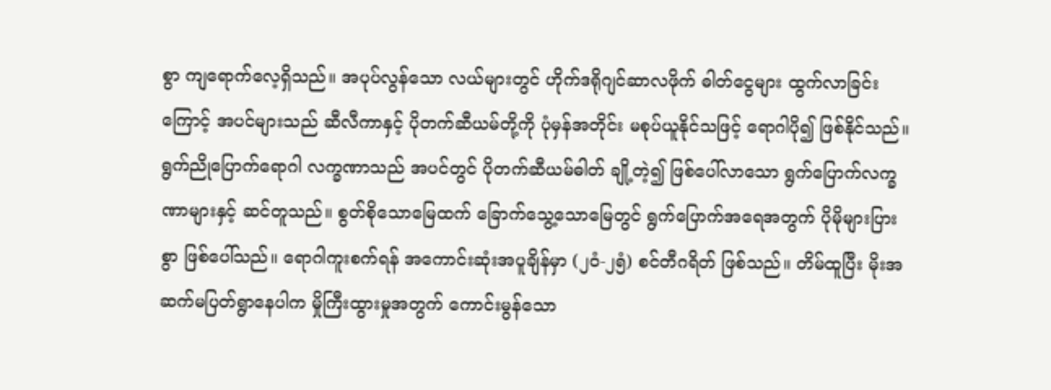စွာ ကျရောက်လေ့ရှိသည်။ အပုပ်လွန်သော လယ်များတွင် ဟိုက်ဒရိုဂျင်ဆာလဖိုက် ဓါတ်ငွေများ ထွက်လာခြင်းကြောင့် အပင်များသည် ဆီလီကာနှင့် ပိုတက်ဆီယမ်တို့ကို ပုံမှန်အတိုင်း မစုပ်ယူနိုင်သဖြင့် ရောဂါပို၍ ဖြစ်နိုင်သည်။ ရွက်ညိုပြောက်ရောဂါ လက္ခဏာသည် အပင်တွင် ပိုတက်ဆီယမ်ဓါတ် ချို့တဲ့၍ ဖြစ်ပေါ်လာသော ရွက်ပြောက်လက္ခဏာများနှင့် ဆင်တူသည်။ စွတ်စိုသောမြေထက် ခြောက်သွေ့သောမြေတွင် ရွက်ပြောက်အရေအတွက် ပိုမိုများပြားစွာ ဖြစ်ပေါ်သည်။ ရောဂါကူးစက်ရန် အကောင်းဆုံးအပူချိန်မှာ (၂၀ံ-၂၅ံ) စင်တီဂရိတ် ဖြစ်သည်။ တိမ်ထူပြီး မိုးအဆက်မပြတ်ရွာနေပါက မှိုကြီးထွားမှုအတွက် ကောင်းမွန်သော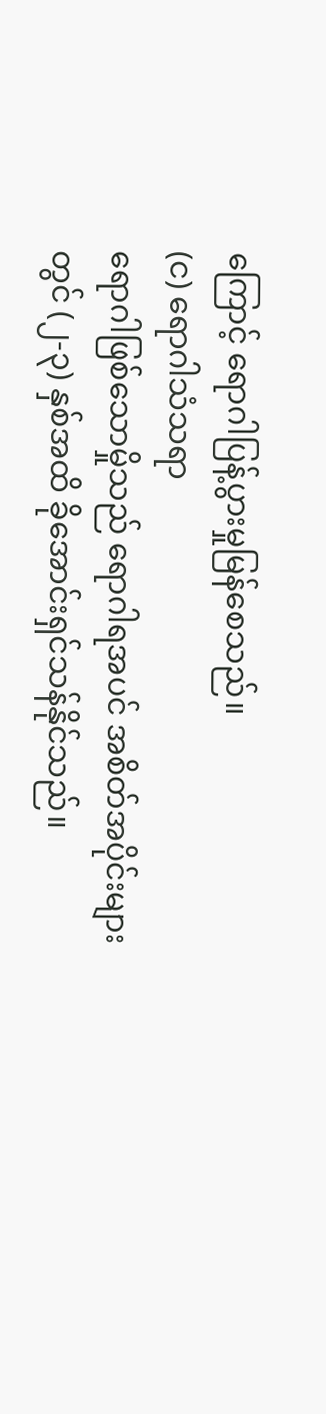ကြောင့် ရောဂါပြန့်ပွားမှုမြန်စေသည်။
(င) ရောဂါသံသရာ
ရောဂါဖြစ်သောမှိုသည် ရောဂါရအပင် အစိတ်အပိုင်းများတွင် (၂-၃) နှစ်အထိ ခိုအောင်းရှင်သန်နိုင်သည်။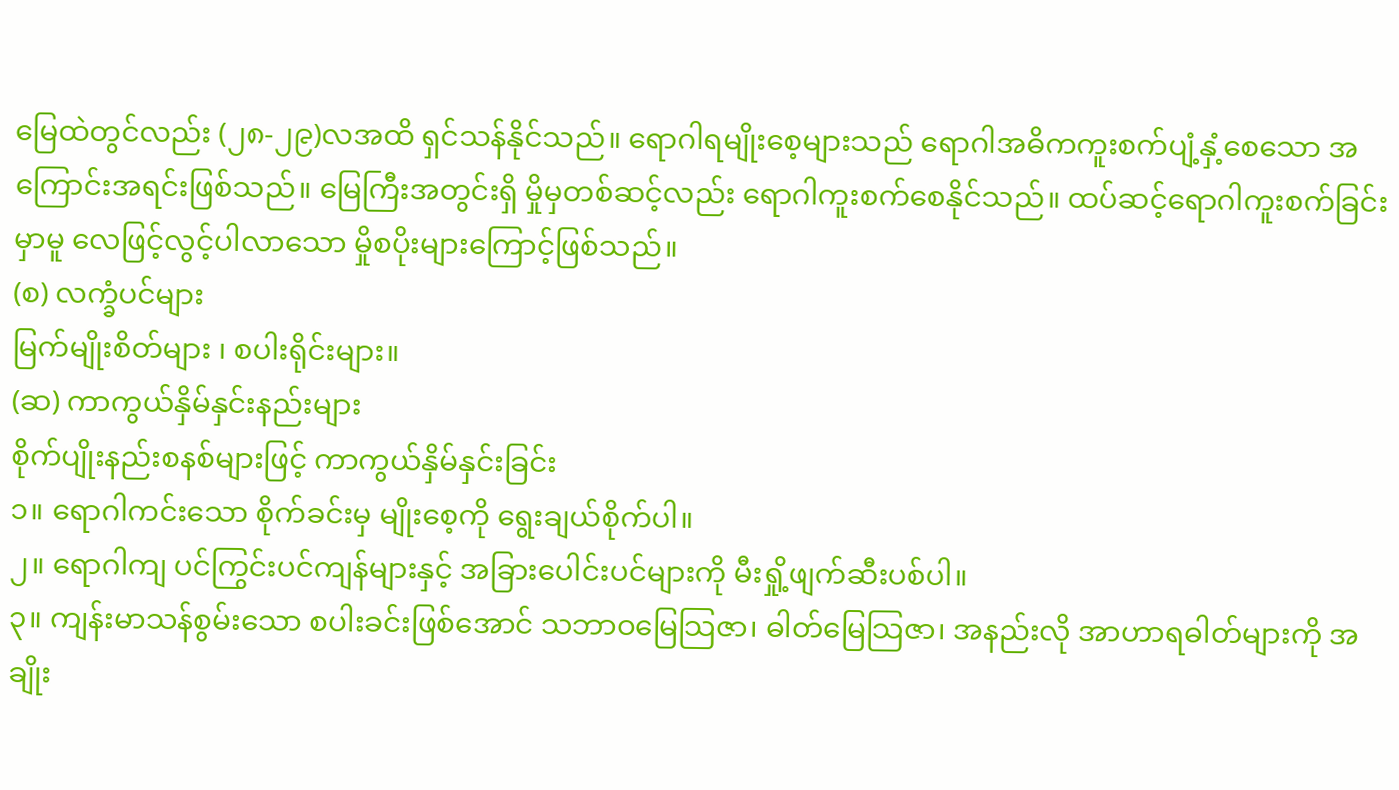မြေထဲတွင်လည်း (၂၈-၂၉)လအထိ ရှင်သန်နိုင်သည်။ ရောဂါရမျိုးစေ့များသည် ရောဂါအဓိကကူးစက်ပျံ့နှံ့စေသော အကြောင်းအရင်းဖြစ်သည်။ မြေကြီးအတွင်းရှိ မှိုမှတစ်ဆင့်လည်း ရောဂါကူးစက်စေနိုင်သည်။ ထပ်ဆင့်ရောဂါကူးစက်ခြင်းမှာမူ လေဖြင့်လွင့်ပါလာသော မှိုစပိုးများကြောင့်ဖြစ်သည်။
(စ) လက္ခံပင်များ
မြက်မျိုးစိတ်များ ၊ စပါးရိုင်းများ။
(ဆ) ကာကွယ်နှိမ်နှင်းနည်းများ
စိုက်ပျိုးနည်းစနစ်များဖြင့် ကာကွယ်နှိမ်နှင်းခြင်း
၁။ ရောဂါကင်းသော စိုက်ခင်းမှ မျိုးစေ့ကို ရွေးချယ်စိုက်ပါ။
၂။ ရောဂါကျ ပင်ကြွင်းပင်ကျန်များနှင့် အခြားပေါင်းပင်များကို မီးရှို့ဖျက်ဆီးပစ်ပါ။
၃။ ကျန်းမာသန်စွမ်းသော စပါးခင်းဖြစ်အောင် သဘာဝမြေသြဇာ၊ ဓါတ်မြေသြဇာ၊ အနည်းလို အာဟာရဓါတ်များကို အချိုး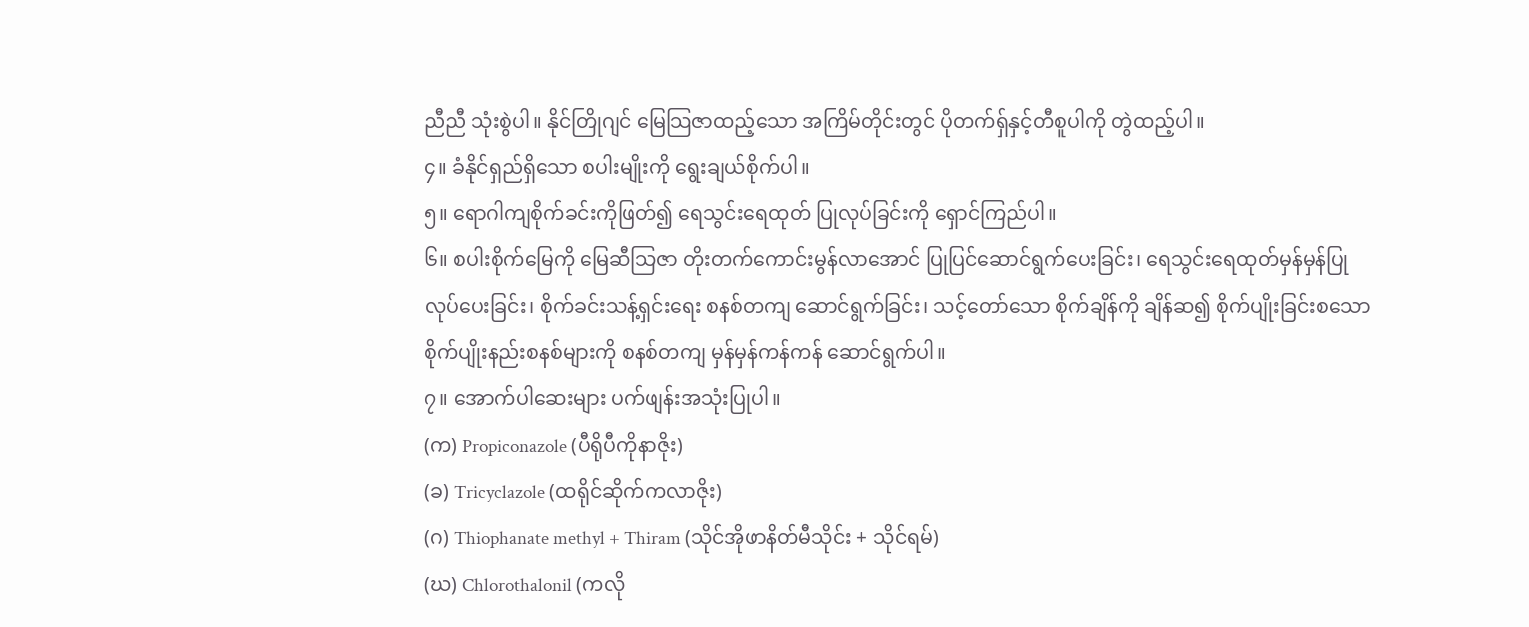ညီညီ သုံးစွဲပါ။ နိုင်တြိုဂျင် မြေသြဇာထည့်သော အကြိမ်တိုင်းတွင် ပိုတက်ရ်ှနှင့်တီစူပါကို တွဲထည့်ပါ။
၄။ ခံနိုင်ရှည်ရှိသော စပါးမျိုးကို ရွေးချယ်စိုက်ပါ။
၅။ ရောဂါကျစိုက်ခင်းကိုဖြတ်၍ ရေသွင်းရေထုတ် ပြုလုပ်ခြင်းကို ရှောင်ကြည်ပါ။
၆။ စပါးစိုက်မြေကို မြေဆီသြဇာ တိုးတက်ကောင်းမွန်လာအောင် ပြုပြင်ဆောင်ရွက်ပေးခြင်း၊ ရေသွင်းရေထုတ်မှန်မှန်ပြုလုပ်ပေးခြင်း၊ စိုက်ခင်းသန့်ရှင်းရေး စနစ်တကျ ဆောင်ရွက်ခြင်း၊ သင့်တော်သော စိုက်ချိန်ကို ချိန်ဆ၍ စိုက်ပျိုးခြင်းစသော စိုက်ပျိုးနည်းစနစ်များကို စနစ်တကျ မှန်မှန်ကန်ကန် ဆောင်ရွက်ပါ။
၇။ အောက်ပါဆေးများ ပက်ဖျန်းအသုံးပြုပါ။
(က) Propiconazole (ပီရိုပီကိုနာဇိုး)
(ခ) Tricyclazole (ထရိုင်ဆိုက်ကလာဇိုး)
(ဂ) Thiophanate methyl + Thiram (သိုင်အိုဖာနိတ်မီသိုင်း + သိုင်ရမ်)
(ဃ) Chlorothalonil (ကလို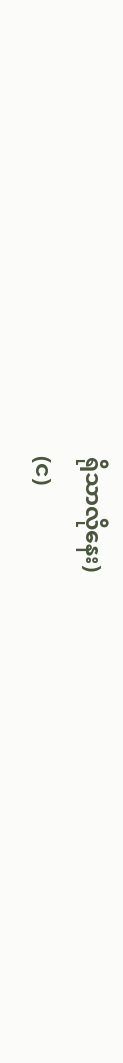ရိုသာလိုနေး)
(င)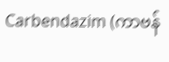Carbendazim (ကာဗန်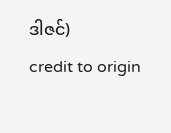ဒါဇင်)
credit to origin